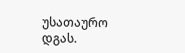უსათაურო
დგას.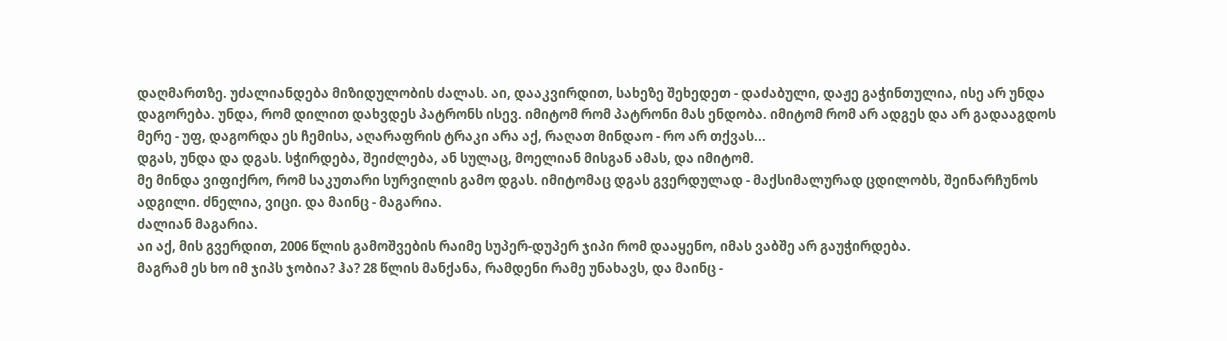დაღმართზე. უძალიანდება მიზიდულობის ძალას. აი, დააკვირდით, სახეზე შეხედეთ - დაძაბული, დაჟე გაჭინთულია, ისე არ უნდა დაგორება. უნდა, რომ დილით დახვდეს პატრონს ისევ. იმიტომ რომ პატრონი მას ენდობა. იმიტომ რომ არ ადგეს და არ გადააგდოს მერე - უფ, დაგორდა ეს ჩემისა, აღარაფრის ტრაკი არა აქ, რაღათ მინდაო - რო არ თქვას...
დგას, უნდა და დგას. სჭირდება, შეიძლება, ან სულაც, მოელიან მისგან ამას, და იმიტომ.
მე მინდა ვიფიქრო, რომ საკუთარი სურვილის გამო დგას. იმიტომაც დგას გვერდულად - მაქსიმალურად ცდილობს, შეინარჩუნოს ადგილი. ძნელია, ვიცი. და მაინც - მაგარია.
ძალიან მაგარია.
აი აქ, მის გვერდით, 2006 წლის გამოშვების რაიმე სუპერ-დუპერ ჯიპი რომ დააყენო, იმას ვაბშე არ გაუჭირდება.
მაგრამ ეს ხო იმ ჯიპს ჯობია? ჰა? 28 წლის მანქანა, რამდენი რამე უნახავს, და მაინც -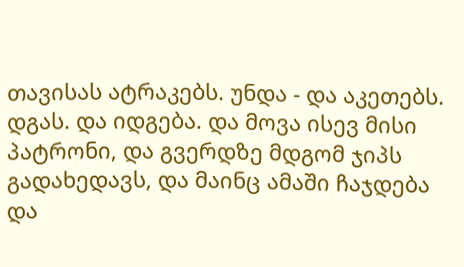თავისას ატრაკებს. უნდა - და აკეთებს. დგას. და იდგება. და მოვა ისევ მისი პატრონი, და გვერდზე მდგომ ჯიპს გადახედავს, და მაინც ამაში ჩაჯდება და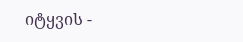იტყვის -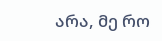არა, მე რო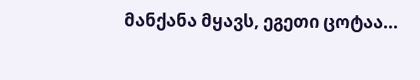მანქანა მყავს, ეგეთი ცოტაა...